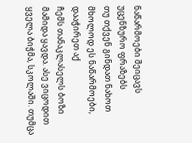ნაწარმოები შეიცავს უცენზურო ფრაზებს
თუ თქვენ გინდათ ნახოთ მხოლოდ ეს ნაწარმოები, დააჭირეთ აქ
ჩემს თანაკლასელს ბოზი მამიდა ყავდა. ასე ვიცოდით ყველა ბიჭმა, სკოლაში. თუმცა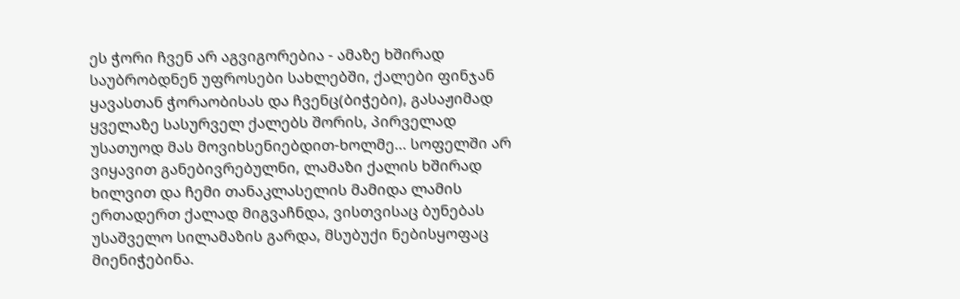ეს ჭორი ჩვენ არ აგვიგორებია - ამაზე ხშირად საუბრობდნენ უფროსები სახლებში, ქალები ფინჯან ყავასთან ჭორაობისას და ჩვენც(ბიჭები), გასაჟიმად ყველაზე სასურველ ქალებს შორის, პირველად უსათუოდ მას მოვიხსენიებდით-ხოლმე... სოფელში არ ვიყავით განებივრებულნი, ლამაზი ქალის ხშირად ხილვით და ჩემი თანაკლასელის მამიდა ლამის ერთადერთ ქალად მიგვაჩნდა, ვისთვისაც ბუნებას უსაშველო სილამაზის გარდა, მსუბუქი ნებისყოფაც მიენიჭებინა.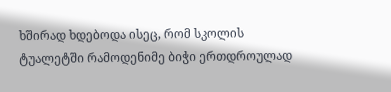ხშირად ხდებოდა ისეც, რომ სკოლის ტუალეტში რამოდენიმე ბიჭი ერთდროულად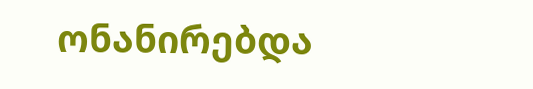ონანირებდა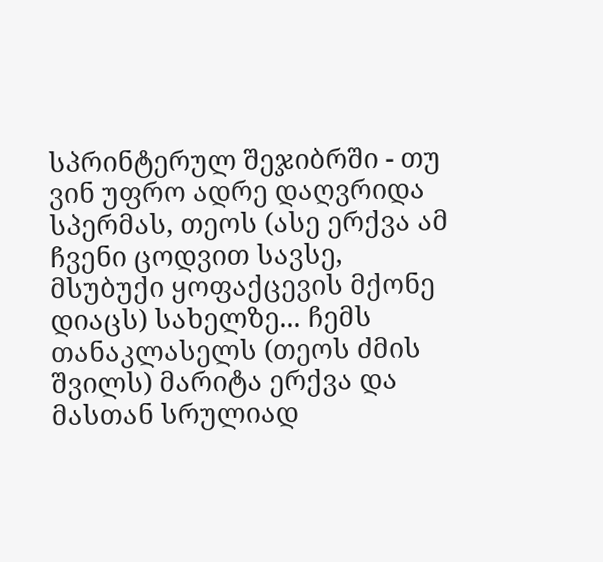სპრინტერულ შეჯიბრში - თუ ვინ უფრო ადრე დაღვრიდა სპერმას, თეოს (ასე ერქვა ამ ჩვენი ცოდვით სავსე, მსუბუქი ყოფაქცევის მქონე დიაცს) სახელზე... ჩემს თანაკლასელს (თეოს ძმის შვილს) მარიტა ერქვა და მასთან სრულიად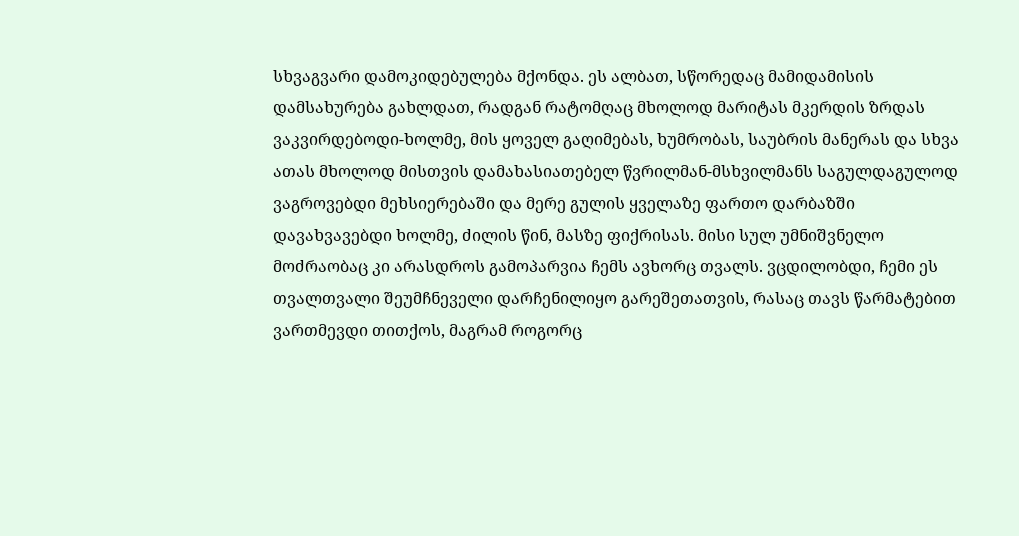სხვაგვარი დამოკიდებულება მქონდა. ეს ალბათ, სწორედაც მამიდამისის დამსახურება გახლდათ, რადგან რატომღაც მხოლოდ მარიტას მკერდის ზრდას ვაკვირდებოდი-ხოლმე, მის ყოველ გაღიმებას, ხუმრობას, საუბრის მანერას და სხვა ათას მხოლოდ მისთვის დამახასიათებელ წვრილმან-მსხვილმანს საგულდაგულოდ ვაგროვებდი მეხსიერებაში და მერე გულის ყველაზე ფართო დარბაზში დავახვავებდი ხოლმე, ძილის წინ, მასზე ფიქრისას. მისი სულ უმნიშვნელო მოძრაობაც კი არასდროს გამოპარვია ჩემს ავხორც თვალს. ვცდილობდი, ჩემი ეს თვალთვალი შეუმჩნეველი დარჩენილიყო გარეშეთათვის, რასაც თავს წარმატებით ვართმევდი თითქოს, მაგრამ როგორც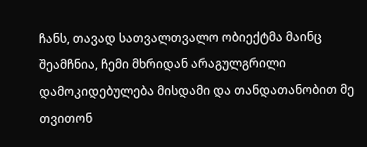ჩანს, თავად სათვალთვალო ობიექტმა მაინც შეამჩნია, ჩემი მხრიდან არაგულგრილი დამოკიდებულება მისდამი და თანდათანობით მე თვითონ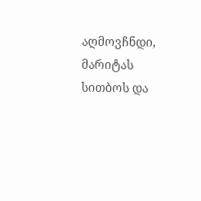აღმოვჩნდი, მარიტას სითბოს და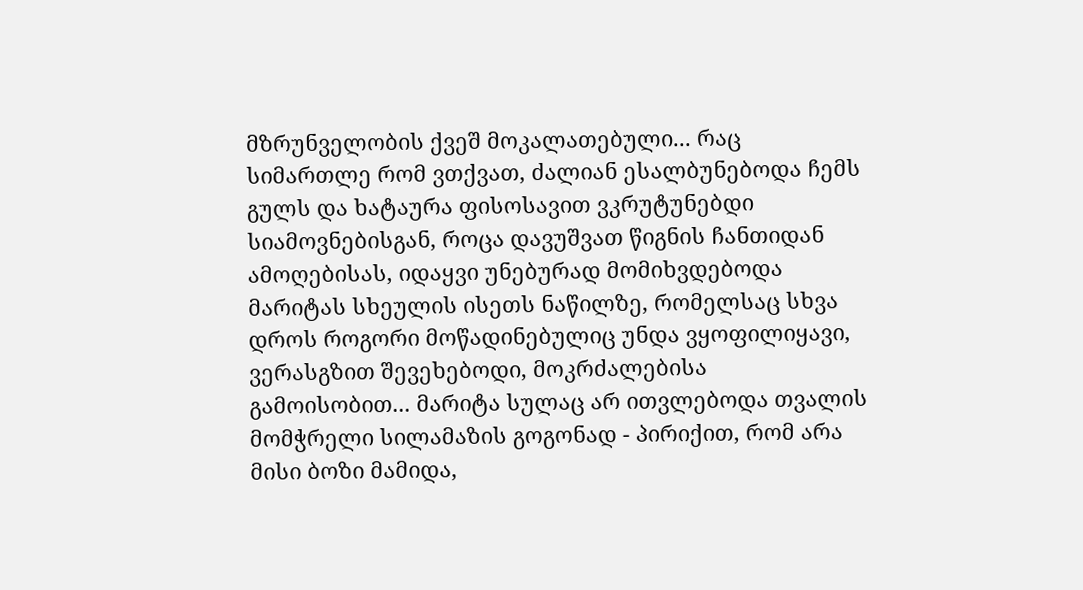მზრუნველობის ქვეშ მოკალათებული... რაც სიმართლე რომ ვთქვათ, ძალიან ესალბუნებოდა ჩემს გულს და ხატაურა ფისოსავით ვკრუტუნებდი სიამოვნებისგან, როცა დავუშვათ წიგნის ჩანთიდან ამოღებისას, იდაყვი უნებურად მომიხვდებოდა მარიტას სხეულის ისეთს ნაწილზე, რომელსაც სხვა დროს როგორი მოწადინებულიც უნდა ვყოფილიყავი, ვერასგზით შევეხებოდი, მოკრძალებისა გამოისობით... მარიტა სულაც არ ითვლებოდა თვალის მომჭრელი სილამაზის გოგონად - პირიქით, რომ არა მისი ბოზი მამიდა,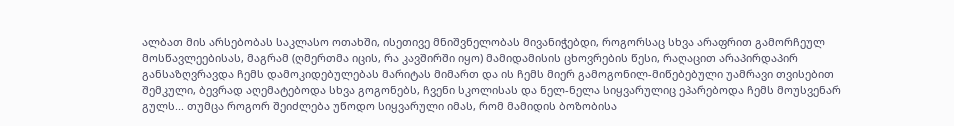ალბათ მის არსებობას საკლასო ოთახში, ისეთივე მნიშვნელობას მივანიჭებდი, როგორსაც სხვა არაფრით გამორჩეულ მოსწავლეებისას, მაგრამ (ღმერთმა იცის, რა კავშირში იყო) მამიდამისის ცხოვრების წესი, რაღაცით არაპირდაპირ განსაზღვრავდა ჩემს დამოკიდებულებას მარიტას მიმართ და ის ჩემს მიერ გამოგონილ-მიწებებული უამრავი თვისებით შემკული, ბევრად აღემატებოდა სხვა გოგონებს, ჩვენი სკოლისას და ნელ-ნელა სიყვარულიც ეპარებოდა ჩემს მოუსვენარ გულს... თუმცა როგორ შეიძლება უწოდო სიყვარული იმას, რომ მამიდის ბოზობისა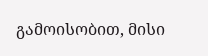გამოისობით, მისი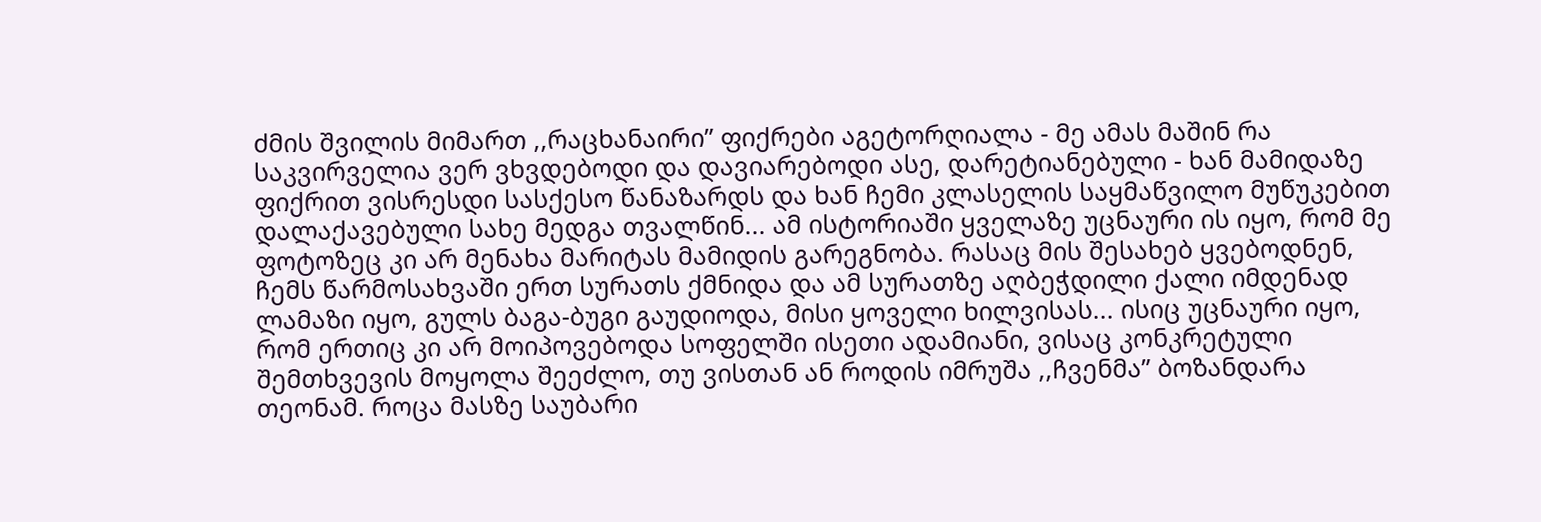ძმის შვილის მიმართ ,,რაცხანაირი” ფიქრები აგეტორღიალა - მე ამას მაშინ რა საკვირველია ვერ ვხვდებოდი და დავიარებოდი ასე, დარეტიანებული - ხან მამიდაზე ფიქრით ვისრესდი სასქესო წანაზარდს და ხან ჩემი კლასელის საყმაწვილო მუწუკებით დალაქავებული სახე მედგა თვალწინ... ამ ისტორიაში ყველაზე უცნაური ის იყო, რომ მე ფოტოზეც კი არ მენახა მარიტას მამიდის გარეგნობა. რასაც მის შესახებ ყვებოდნენ, ჩემს წარმოსახვაში ერთ სურათს ქმნიდა და ამ სურათზე აღბეჭდილი ქალი იმდენად ლამაზი იყო, გულს ბაგა-ბუგი გაუდიოდა, მისი ყოველი ხილვისას... ისიც უცნაური იყო, რომ ერთიც კი არ მოიპოვებოდა სოფელში ისეთი ადამიანი, ვისაც კონკრეტული შემთხვევის მოყოლა შეეძლო, თუ ვისთან ან როდის იმრუშა ,,ჩვენმა” ბოზანდარა თეონამ. როცა მასზე საუბარი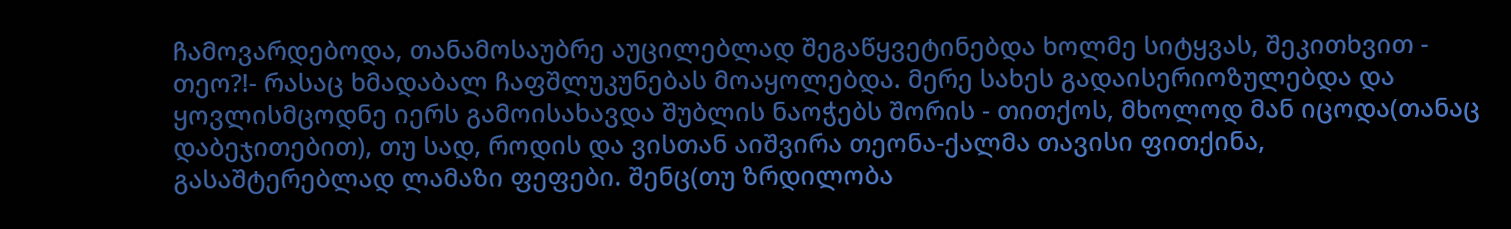ჩამოვარდებოდა, თანამოსაუბრე აუცილებლად შეგაწყვეტინებდა ხოლმე სიტყვას, შეკითხვით - თეო?!- რასაც ხმადაბალ ჩაფშლუკუნებას მოაყოლებდა. მერე სახეს გადაისერიოზულებდა და ყოვლისმცოდნე იერს გამოისახავდა შუბლის ნაოჭებს შორის - თითქოს, მხოლოდ მან იცოდა(თანაც დაბეჯითებით), თუ სად, როდის და ვისთან აიშვირა თეონა-ქალმა თავისი ფითქინა, გასაშტერებლად ლამაზი ფეფები. შენც(თუ ზრდილობა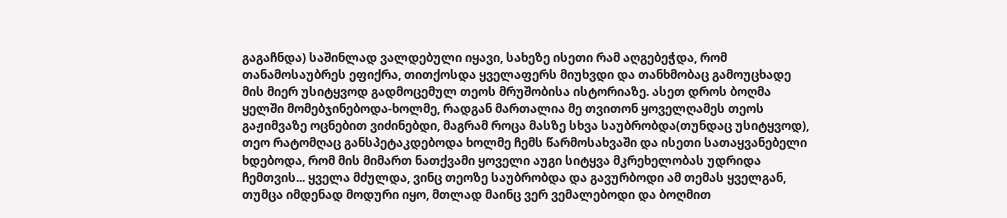გაგაჩნდა) საშინლად ვალდებული იყავი, სახეზე ისეთი რამ აღგებეჭდა, რომ თანამოსაუბრეს ეფიქრა, თითქოსდა ყველაფერს მიუხვდი და თანხმობაც გამოუცხადე მის მიერ უსიტყვოდ გადმოცემულ თეოს მრუშობისა ისტორიაზე. ასეთ დროს ბოღმა ყელში მომებჯინებოდა-ხოლმე, რადგან მართალია მე თვითონ ყოველღამეს თეოს გაჟიმვაზე ოცნებით ვიძინებდი, მაგრამ როცა მასზე სხვა საუბრობდა(თუნდაც უსიტყვოდ), თეო რატომღაც განსპეტაკდებოდა ხოლმე ჩემს წარმოსახვაში და ისეთი სათაყვანებელი ხდებოდა, რომ მის მიმართ ნათქვამი ყოველი აუგი სიტყვა მკრეხელობას უდრიდა ჩემთვის... ყველა მძულდა, ვინც თეოზე საუბრობდა და გავურბოდი ამ თემას ყველგან, თუმცა იმდენად მოდური იყო, მთლად მაინც ვერ ვემალებოდი და ბოღმით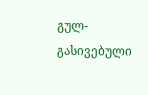გულ-გასივებული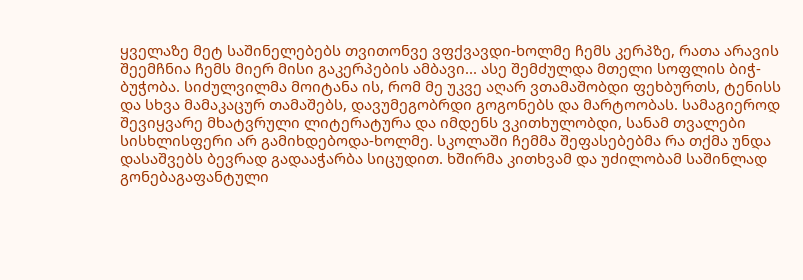ყველაზე მეტ საშინელებებს თვითონვე ვფქვავდი-ხოლმე ჩემს კერპზე, რათა არავის შეემჩნია ჩემს მიერ მისი გაკერპების ამბავი... ასე შემძულდა მთელი სოფლის ბიჭ-ბუჭობა. სიძულვილმა მოიტანა ის, რომ მე უკვე აღარ ვთამაშობდი ფეხბურთს, ტენისს და სხვა მამაკაცურ თამაშებს, დავუმეგობრდი გოგონებს და მარტოობას. სამაგიეროდ შევიყვარე მხატვრული ლიტერატურა და იმდენს ვკითხულობდი, სანამ თვალები სისხლისფერი არ გამიხდებოდა-ხოლმე. სკოლაში ჩემმა შეფასებებმა რა თქმა უნდა დასაშვებს ბევრად გადააჭარბა სიცუდით. ხშირმა კითხვამ და უძილობამ საშინლად გონებაგაფანტული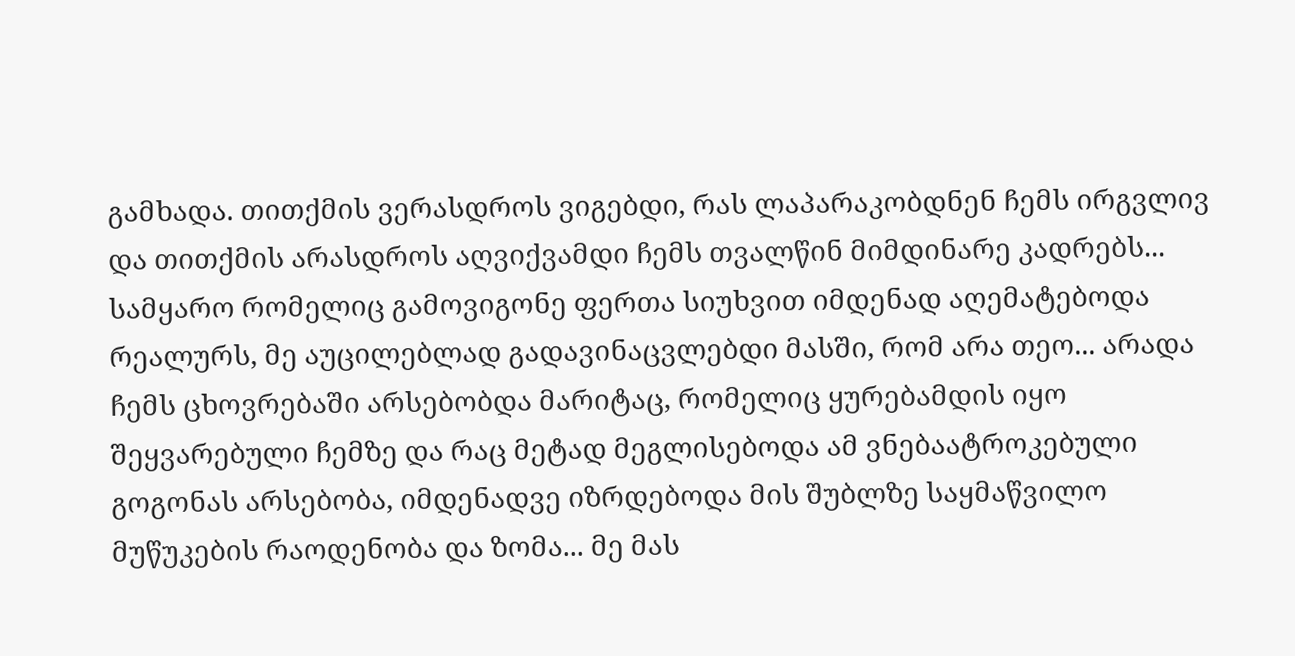გამხადა. თითქმის ვერასდროს ვიგებდი, რას ლაპარაკობდნენ ჩემს ირგვლივ და თითქმის არასდროს აღვიქვამდი ჩემს თვალწინ მიმდინარე კადრებს... სამყარო რომელიც გამოვიგონე ფერთა სიუხვით იმდენად აღემატებოდა რეალურს, მე აუცილებლად გადავინაცვლებდი მასში, რომ არა თეო... არადა ჩემს ცხოვრებაში არსებობდა მარიტაც, რომელიც ყურებამდის იყო შეყვარებული ჩემზე და რაც მეტად მეგლისებოდა ამ ვნებაატროკებული გოგონას არსებობა, იმდენადვე იზრდებოდა მის შუბლზე საყმაწვილო მუწუკების რაოდენობა და ზომა... მე მას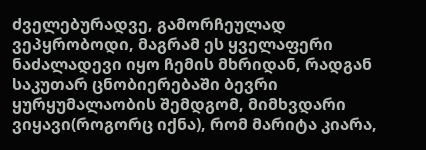ძველებურადვე, გამორჩეულად ვეპყრობოდი, მაგრამ ეს ყველაფერი ნაძალადევი იყო ჩემის მხრიდან, რადგან საკუთარ ცნობიერებაში ბევრი ყურყუმალაობის შემდგომ, მიმხვდარი ვიყავი(როგორც იქნა), რომ მარიტა კიარა,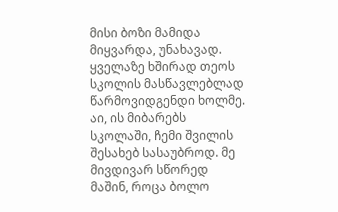მისი ბოზი მამიდა მიყვარდა, უნახავად. ყველაზე ხშირად თეოს სკოლის მასწავლებლად წარმოვიდგენდი ხოლმე. აი, ის მიბარებს სკოლაში, ჩემი შვილის შესახებ სასაუბროდ. მე მივდივარ სწორედ მაშინ, როცა ბოლო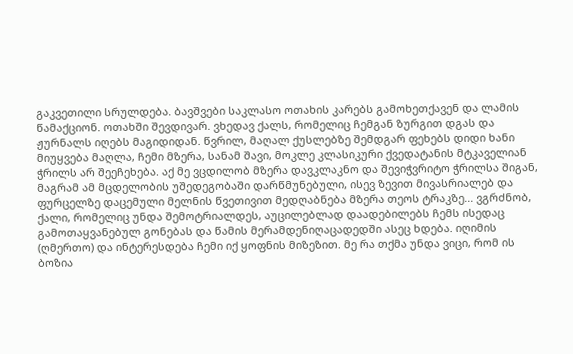გაკვეთილი სრულდება. ბავშვები საკლასო ოთახის კარებს გამოხეთქავენ და ლამის წამაქციონ. ოთახში შევდივარ. ვხედავ ქალს, რომელიც ჩემგან ზურგით დგას და ჟურნალს იღებს მაგიდიდან. წვრილ, მაღალ ქუსლებზე შემდგარ ფეხებს დიდი ხანი მიუყვება მაღლა, ჩემი მზერა, სანამ შავი, მოკლე კლასიკური ქვედატანის მტკაველიან ჭრილს არ შეეჩეხება. აქ მე ვცდილობ მზერა დავკლაკნო და შევიჭვრიტო ჭრილსა შიგან, მაგრამ ამ მცდელობის უშედეგობაში დარწმუნებული, ისევ ზევით მივასრიალებ და ფურცელზე დაცემული მელნის წვეთივით მედღაბნება მზერა თეოს ტრაკზე... ვგრძნობ, ქალი, რომელიც უნდა შემოტრიალდეს, აუცილებლად დაადებილებს ჩემს ისედაც გამოთაყვანებულ გონებას და წამის მერამდენიღაცადედში ასეც ხდება. იღიმის (ღმერთო) და ინტერესდება ჩემი იქ ყოფნის მიზეზით. მე რა თქმა უნდა ვიცი, რომ ის ბოზია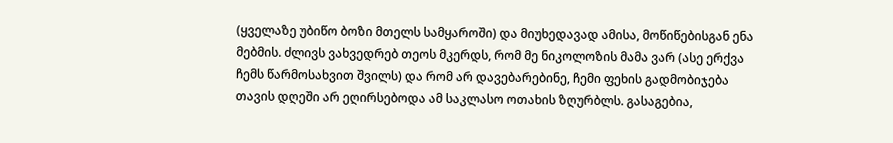(ყველაზე უბიწო ბოზი მთელს სამყაროში) და მიუხედავად ამისა, მოწიწებისგან ენა მებმის. ძლივს ვახვედრებ თეოს მკერდს, რომ მე ნიკოლოზის მამა ვარ (ასე ერქვა ჩემს წარმოსახვით შვილს) და რომ არ დავებარებინე, ჩემი ფეხის გადმობიჯება თავის დღეში არ ეღირსებოდა ამ საკლასო ოთახის ზღურბლს. გასაგებია,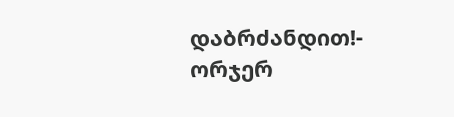დაბრძანდით!- ორჯერ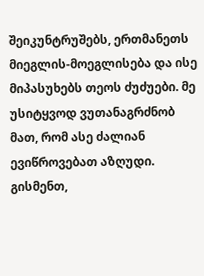შეიკუნტრუშებს, ერთმანეთს მიეგლის-მოეგლისება და ისე მიპასუხებს თეოს ძუძუები. მე უსიტყვოდ ვუთანაგრძნობ მათ, რომ ასე ძალიან ევიწროვებათ აზღუდი. გისმენთ,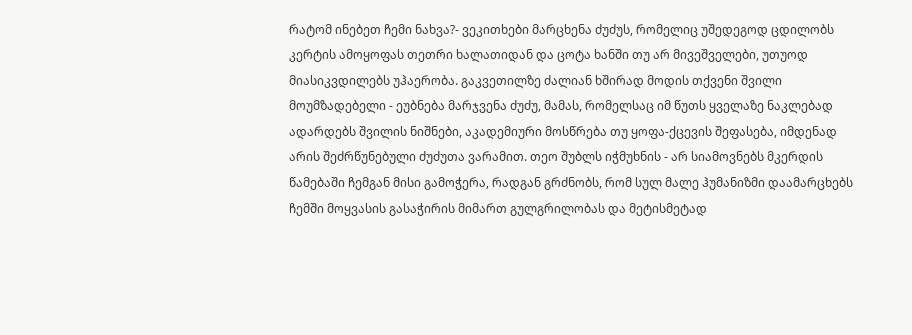რატომ ინებეთ ჩემი ნახვა?- ვეკითხები მარცხენა ძუძუს, რომელიც უშედეგოდ ცდილობს კერტის ამოყოფას თეთრი ხალათიდან და ცოტა ხანში თუ არ მივეშველები, უთუოდ მიასიკვდილებს უჰაერობა. გაკვეთილზე ძალიან ხშირად მოდის თქვენი შვილი მოუმზადებელი - ეუბნება მარჯვენა ძუძუ, მამას, რომელსაც იმ წუთს ყველაზე ნაკლებად ადარდებს შვილის ნიშნები, აკადემიური მოსწრება თუ ყოფა-ქცევის შეფასება, იმდენად არის შეძრწუნებული ძუძუთა ვარამით. თეო შუბლს იჭმუხნის - არ სიამოვნებს მკერდის წამებაში ჩემგან მისი გამოჭერა, რადგან გრძნობს, რომ სულ მალე ჰუმანიზმი დაამარცხებს ჩემში მოყვასის გასაჭირის მიმართ გულგრილობას და მეტისმეტად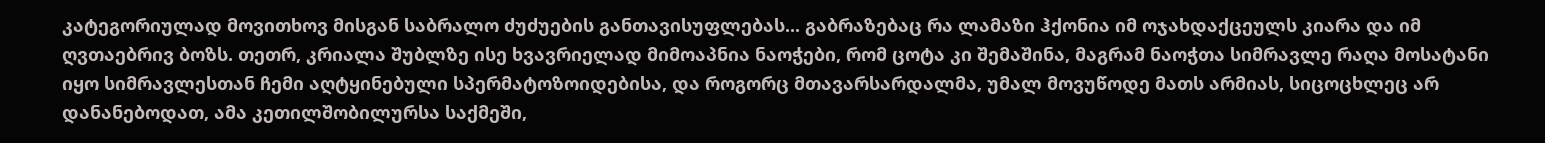კატეგორიულად მოვითხოვ მისგან საბრალო ძუძუების განთავისუფლებას... გაბრაზებაც რა ლამაზი ჰქონია იმ ოჯახდაქცეულს კიარა და იმ ღვთაებრივ ბოზს. თეთრ, კრიალა შუბლზე ისე ხვავრიელად მიმოაპნია ნაოჭები, რომ ცოტა კი შემაშინა, მაგრამ ნაოჭთა სიმრავლე რაღა მოსატანი იყო სიმრავლესთან ჩემი აღტყინებული სპერმატოზოიდებისა, და როგორც მთავარსარდალმა, უმალ მოვუწოდე მათს არმიას, სიცოცხლეც არ დანანებოდათ, ამა კეთილშობილურსა საქმეში,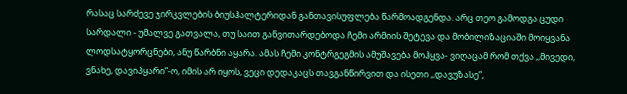რასაც სარძევე ჯირკვლების ბიუსჰალტერიდან განთავისუფლება წარმოადგენდა. არც თეო გამოდგა ცუდი სარდალი - უმალვე გათვალა, თუ საით განვითარდებოდა ჩემი არმიის შეტევა და მობილიზაციაში მოიყვანა ლოდსატყორცნები, ანუ წარბნი აყარა. ამას ჩემი კონტრგეგმის ამუშავება მოჰყვა- ვიღაცამ რომ თქვა ,,მივედი, ვნახე, დავიპყარი”-ო, იმის არ იყოს, ვეცი დედაკაცს თავგანწირვით და ისეთი ,,დავუზასე”,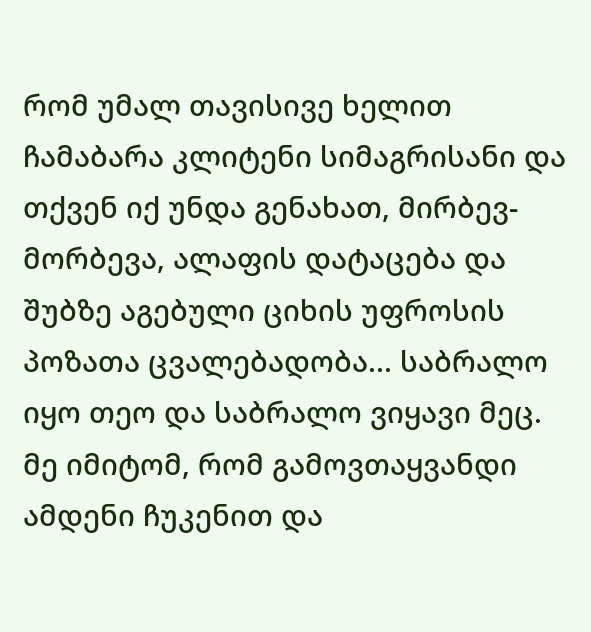რომ უმალ თავისივე ხელით ჩამაბარა კლიტენი სიმაგრისანი და თქვენ იქ უნდა გენახათ, მირბევ-მორბევა, ალაფის დატაცება და შუბზე აგებული ციხის უფროსის პოზათა ცვალებადობა... საბრალო იყო თეო და საბრალო ვიყავი მეც. მე იმიტომ, რომ გამოვთაყვანდი ამდენი ჩუკენით და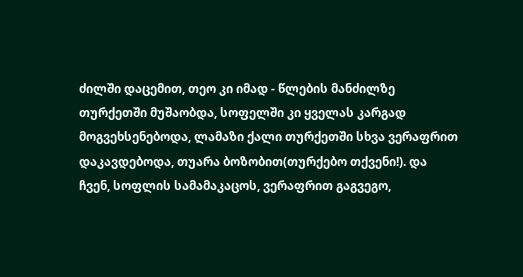ძილში დაცემით, თეო კი იმად - წლების მანძილზე თურქეთში მუშაობდა, სოფელში კი ყველას კარგად მოგვეხსენებოდა, ლამაზი ქალი თურქეთში სხვა ვერაფრით დაკავდებოდა, თუარა ბოზობით(თურქებო თქვენი!). და ჩვენ, სოფლის სამამაკაცოს, ვერაფრით გაგვეგო,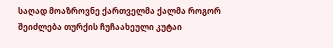საღად მოაზროვნე ქართველმა ქალმა როგორ შეიძლება თურქის ჩუჩაახეული კუტაი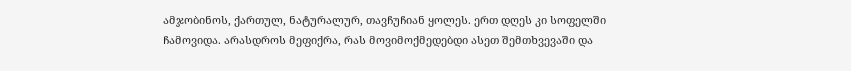ამჯობინოს, ქართულ, ნატურალურ, თავჩუჩიან ყოლეს. ერთ დღეს კი სოფელში ჩამოვიდა. არასდროს მეფიქრა, რას მოვიმოქმედებდი ასეთ შემთხვევაში და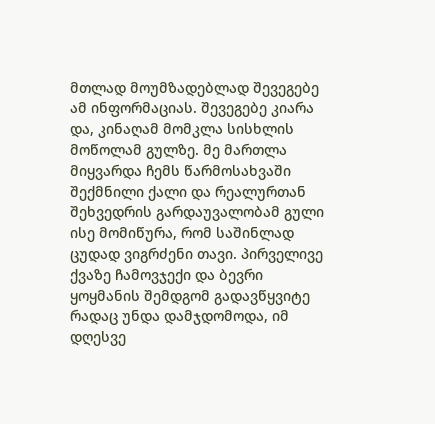მთლად მოუმზადებლად შევეგებე ამ ინფორმაციას. შევეგებე კიარა და, კინაღამ მომკლა სისხლის მოწოლამ გულზე. მე მართლა მიყვარდა ჩემს წარმოსახვაში შექმნილი ქალი და რეალურთან შეხვედრის გარდაუვალობამ გული ისე მომიწურა, რომ საშინლად ცუდად ვიგრძენი თავი. პირველივე ქვაზე ჩამოვჯექი და ბევრი ყოყმანის შემდგომ გადავწყვიტე რადაც უნდა დამჯდომოდა, იმ დღესვე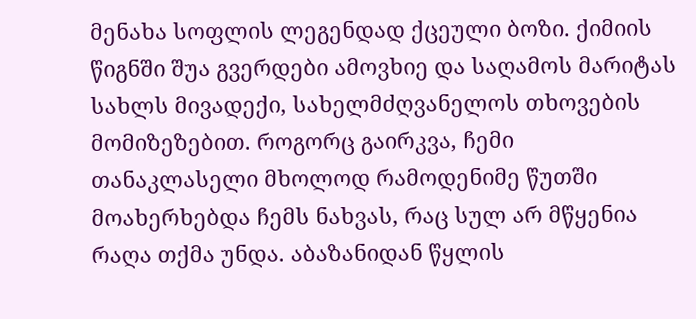მენახა სოფლის ლეგენდად ქცეული ბოზი. ქიმიის წიგნში შუა გვერდები ამოვხიე და საღამოს მარიტას სახლს მივადექი, სახელმძღვანელოს თხოვების მომიზეზებით. როგორც გაირკვა, ჩემი თანაკლასელი მხოლოდ რამოდენიმე წუთში მოახერხებდა ჩემს ნახვას, რაც სულ არ მწყენია რაღა თქმა უნდა. აბაზანიდან წყლის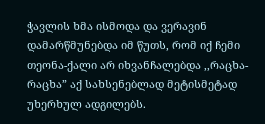ჭავლის ხმა ისმოდა და ვერავინ დამარწმუნებდა იმ წუთს, რომ იქ ჩემი თეონა-ქალი არ იხვანჩალებდა ,,რაცხა-რაცხა” აქ სახსენებლად მეტისმეტად უხერხულ ადგილებს.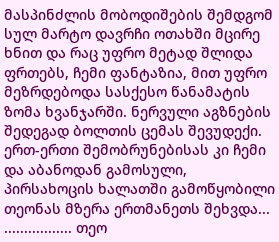მასპინძლის მობოდიშების შემდგომ სულ მარტო დავრჩი ოთახში მცირე ხნით და რაც უფრო მეტად შლიდა ფრთებს, ჩემი ფანტაზია, მით უფრო მეზრდებოდა სასქესო წანამატის ზომა ხვანჯარში. ნერვული აგზნების შედეგად ბოლთის ცემას შევუდექი. ერთ-ერთი შემობრუნებისას კი ჩემი და აბანოდან გამოსული, პირსახოცის ხალათში გამოწყობილი თეონას მზერა ერთმანეთს შეხვდა... ................. თეო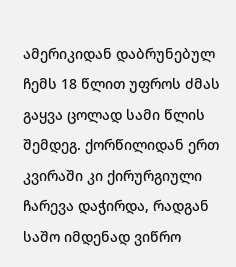ამერიკიდან დაბრუნებულ ჩემს 18 წლით უფროს ძმას გაყვა ცოლად სამი წლის შემდეგ. ქორწილიდან ერთ კვირაში კი ქირურგიული ჩარევა დაჭირდა, რადგან საშო იმდენად ვიწრო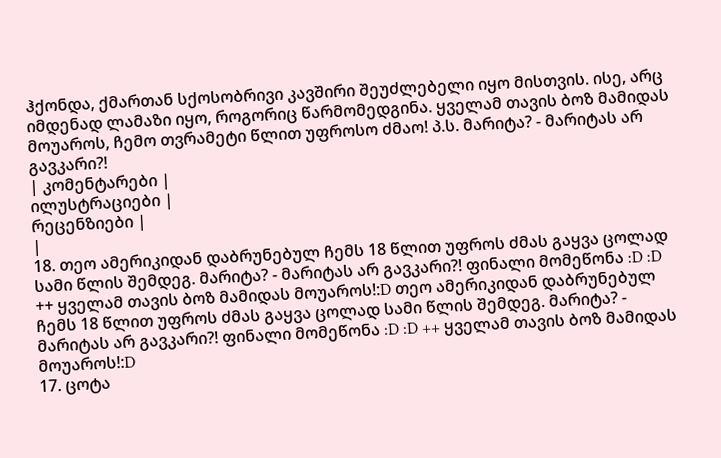ჰქონდა, ქმართან სქოსობრივი კავშირი შეუძლებელი იყო მისთვის. ისე, არც იმდენად ლამაზი იყო, როგორიც წარმომედგინა. ყველამ თავის ბოზ მამიდას მოუაროს, ჩემო თვრამეტი წლით უფროსო ძმაო! პ.ს. მარიტა? - მარიტას არ გავკარი?!
| კომენტარები |
ილუსტრაციები |
რეცენზიები |
|
18. თეო ამერიკიდან დაბრუნებულ ჩემს 18 წლით უფროს ძმას გაყვა ცოლად სამი წლის შემდეგ. მარიტა? - მარიტას არ გავკარი?! ფინალი მომეწონა :D :D ++ ყველამ თავის ბოზ მამიდას მოუაროს!:D თეო ამერიკიდან დაბრუნებულ ჩემს 18 წლით უფროს ძმას გაყვა ცოლად სამი წლის შემდეგ. მარიტა? - მარიტას არ გავკარი?! ფინალი მომეწონა :D :D ++ ყველამ თავის ბოზ მამიდას მოუაროს!:D
17. ცოტა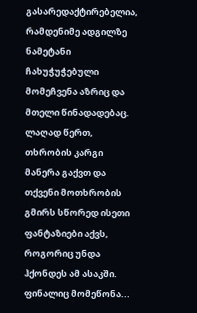გასარედაქტირებელია, რამდენიმე ადგილზე ნამეტანი ჩახუჭუჭებული მომეჩვენა აზრიც და მთელი წინადადებაც. ლაღად წერთ, თხრობის კარგი მანერა გაქვთ და თქვენი მოთხრობის გმირს სწორედ ისეთი ფანტაზიები აქვს, როგორიც უნდა ჰქონდეს ამ ასაკში. ფინალიც მომეწონა...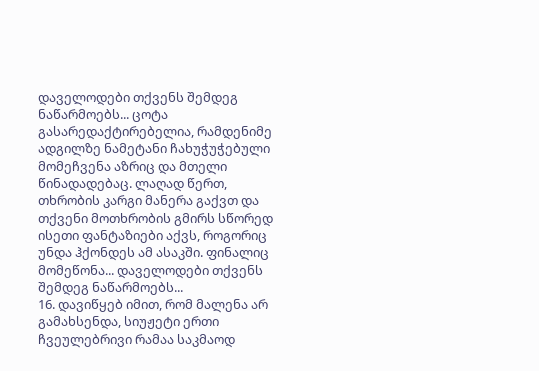დაველოდები თქვენს შემდეგ ნაწარმოებს... ცოტა გასარედაქტირებელია, რამდენიმე ადგილზე ნამეტანი ჩახუჭუჭებული მომეჩვენა აზრიც და მთელი წინადადებაც. ლაღად წერთ, თხრობის კარგი მანერა გაქვთ და თქვენი მოთხრობის გმირს სწორედ ისეთი ფანტაზიები აქვს, როგორიც უნდა ჰქონდეს ამ ასაკში. ფინალიც მომეწონა... დაველოდები თქვენს შემდეგ ნაწარმოებს...
16. დავიწყებ იმით, რომ მალენა არ გამახსენდა, სიუჟეტი ერთი ჩვეულებრივი რამაა საკმაოდ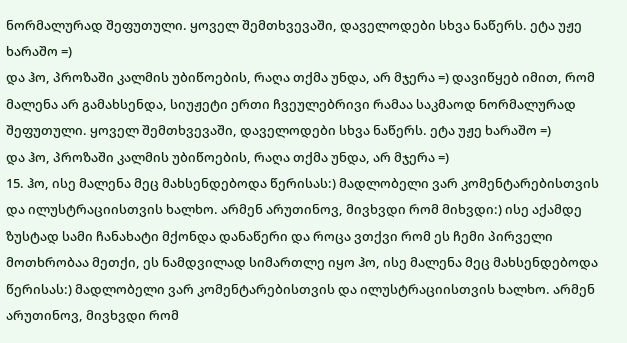ნორმალურად შეფუთული. ყოველ შემთხვევაში, დაველოდები სხვა ნაწერს. ეტა უჟე ხარაშო =)
და ჰო, პროზაში კალმის უბიწოების, რაღა თქმა უნდა, არ მჯერა =) დავიწყებ იმით, რომ მალენა არ გამახსენდა, სიუჟეტი ერთი ჩვეულებრივი რამაა საკმაოდ ნორმალურად შეფუთული. ყოველ შემთხვევაში, დაველოდები სხვა ნაწერს. ეტა უჟე ხარაშო =)
და ჰო, პროზაში კალმის უბიწოების, რაღა თქმა უნდა, არ მჯერა =)
15. ჰო, ისე მალენა მეც მახსენდებოდა წერისას:) მადლობელი ვარ კომენტარებისთვის და ილუსტრაციისთვის ხალხო. არმენ არუთინოვ, მივხვდი რომ მიხვდი:) ისე აქამდე ზუსტად სამი ჩანახატი მქონდა დანაწერი და როცა ვთქვი რომ ეს ჩემი პირველი მოთხრობაა მეთქი, ეს ნამდვილად სიმართლე იყო ჰო, ისე მალენა მეც მახსენდებოდა წერისას:) მადლობელი ვარ კომენტარებისთვის და ილუსტრაციისთვის ხალხო. არმენ არუთინოვ, მივხვდი რომ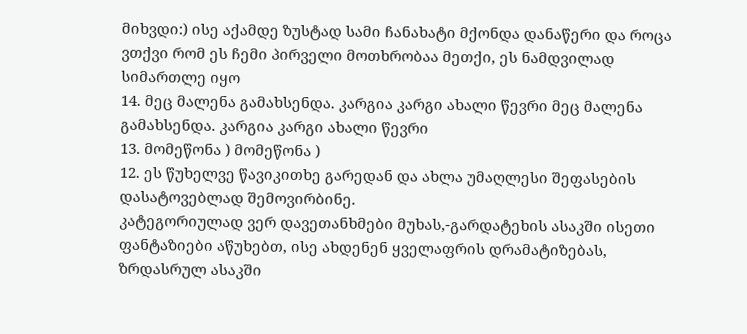მიხვდი:) ისე აქამდე ზუსტად სამი ჩანახატი მქონდა დანაწერი და როცა ვთქვი რომ ეს ჩემი პირველი მოთხრობაა მეთქი, ეს ნამდვილად სიმართლე იყო
14. მეც მალენა გამახსენდა. კარგია კარგი ახალი წევრი მეც მალენა გამახსენდა. კარგია კარგი ახალი წევრი
13. მომეწონა ) მომეწონა )
12. ეს წუხელვე წავიკითხე გარედან და ახლა უმაღლესი შეფასების დასატოვებლად შემოვირბინე.
კატეგორიულად ვერ დავეთანხმები მუხას,-გარდატეხის ასაკში ისეთი ფანტაზიები აწუხებთ, ისე ახდენენ ყველაფრის დრამატიზებას, ზრდასრულ ასაკში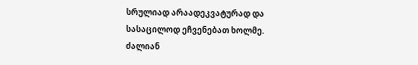სრულიად არაადეკვატურად და სასაცილოდ ეჩვენებათ ხოლმე. ძალიან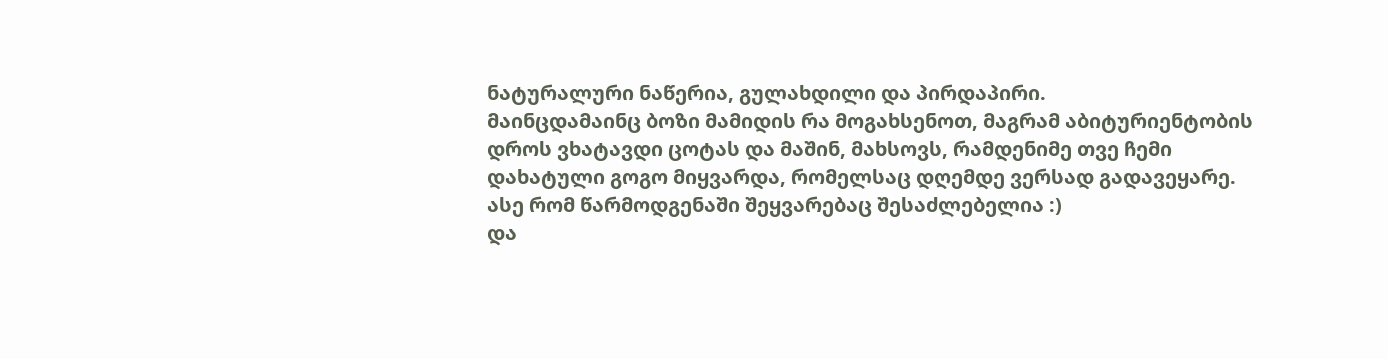ნატურალური ნაწერია, გულახდილი და პირდაპირი.
მაინცდამაინც ბოზი მამიდის რა მოგახსენოთ, მაგრამ აბიტურიენტობის დროს ვხატავდი ცოტას და მაშინ, მახსოვს, რამდენიმე თვე ჩემი დახატული გოგო მიყვარდა, რომელსაც დღემდე ვერსად გადავეყარე. ასე რომ წარმოდგენაში შეყვარებაც შესაძლებელია :)
და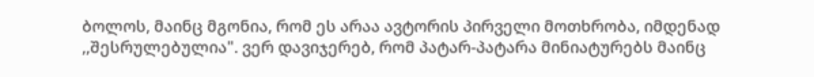ბოლოს, მაინც მგონია, რომ ეს არაა ავტორის პირველი მოთხრობა, იმდენად ,,შესრულებულია". ვერ დავიჯერებ, რომ პატარ-პატარა მინიატურებს მაინც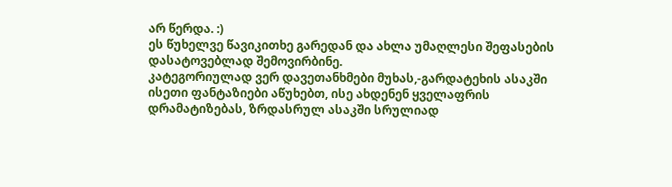არ წერდა. :)
ეს წუხელვე წავიკითხე გარედან და ახლა უმაღლესი შეფასების დასატოვებლად შემოვირბინე.
კატეგორიულად ვერ დავეთანხმები მუხას,-გარდატეხის ასაკში ისეთი ფანტაზიები აწუხებთ, ისე ახდენენ ყველაფრის დრამატიზებას, ზრდასრულ ასაკში სრულიად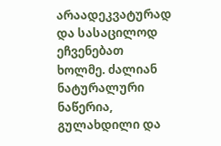არაადეკვატურად და სასაცილოდ ეჩვენებათ ხოლმე. ძალიან ნატურალური ნაწერია, გულახდილი და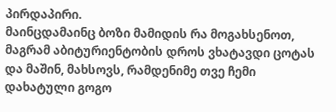პირდაპირი.
მაინცდამაინც ბოზი მამიდის რა მოგახსენოთ, მაგრამ აბიტურიენტობის დროს ვხატავდი ცოტას და მაშინ, მახსოვს, რამდენიმე თვე ჩემი დახატული გოგო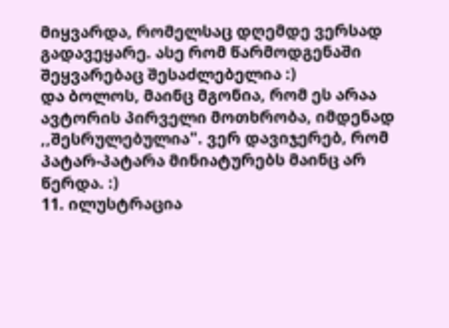მიყვარდა, რომელსაც დღემდე ვერსად გადავეყარე. ასე რომ წარმოდგენაში შეყვარებაც შესაძლებელია :)
და ბოლოს, მაინც მგონია, რომ ეს არაა ავტორის პირველი მოთხრობა, იმდენად ,,შესრულებულია". ვერ დავიჯერებ, რომ პატარ-პატარა მინიატურებს მაინც არ წერდა. :)
11. ილუსტრაცია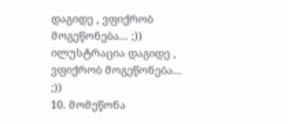დაგიდე , ვფიქრობ მოგეწონება... ;))
ილუსტრაცია დაგიდე , ვფიქრობ მოგეწონება... ;))
10. მომეწონა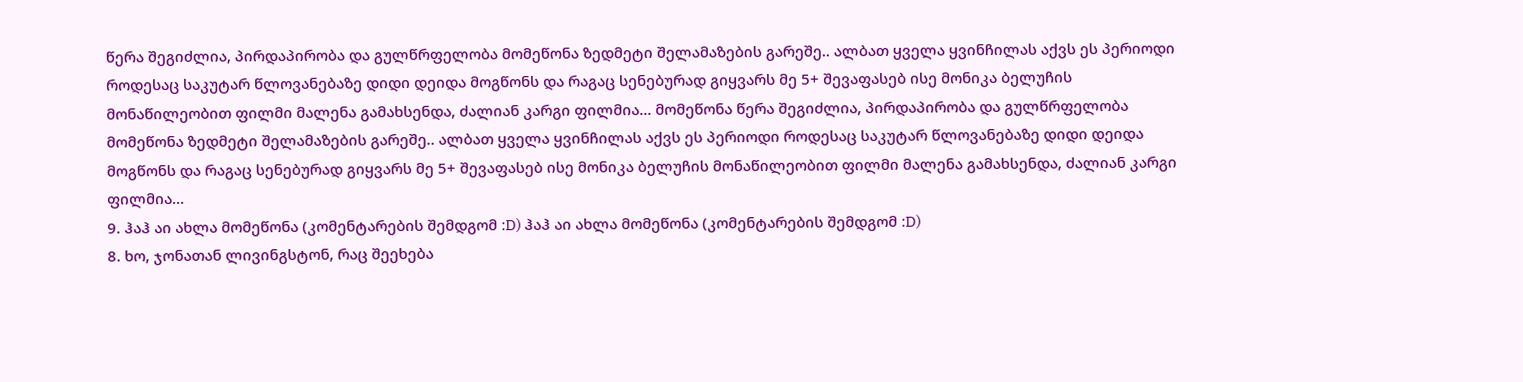წერა შეგიძლია, პირდაპირობა და გულწრფელობა მომეწონა ზედმეტი შელამაზების გარეშე.. ალბათ ყველა ყვინჩილას აქვს ეს პერიოდი როდესაც საკუტარ წლოვანებაზე დიდი დეიდა მოგწონს და რაგაც სენებურად გიყვარს მე 5+ შევაფასებ ისე მონიკა ბელუჩის მონაწილეობით ფილმი მალენა გამახსენდა, ძალიან კარგი ფილმია... მომეწონა წერა შეგიძლია, პირდაპირობა და გულწრფელობა მომეწონა ზედმეტი შელამაზების გარეშე.. ალბათ ყველა ყვინჩილას აქვს ეს პერიოდი როდესაც საკუტარ წლოვანებაზე დიდი დეიდა მოგწონს და რაგაც სენებურად გიყვარს მე 5+ შევაფასებ ისე მონიკა ბელუჩის მონაწილეობით ფილმი მალენა გამახსენდა, ძალიან კარგი ფილმია...
9. ჰაჰ აი ახლა მომეწონა (კომენტარების შემდგომ :D) ჰაჰ აი ახლა მომეწონა (კომენტარების შემდგომ :D)
8. ხო, ჯონათან ლივინგსტონ, რაც შეეხება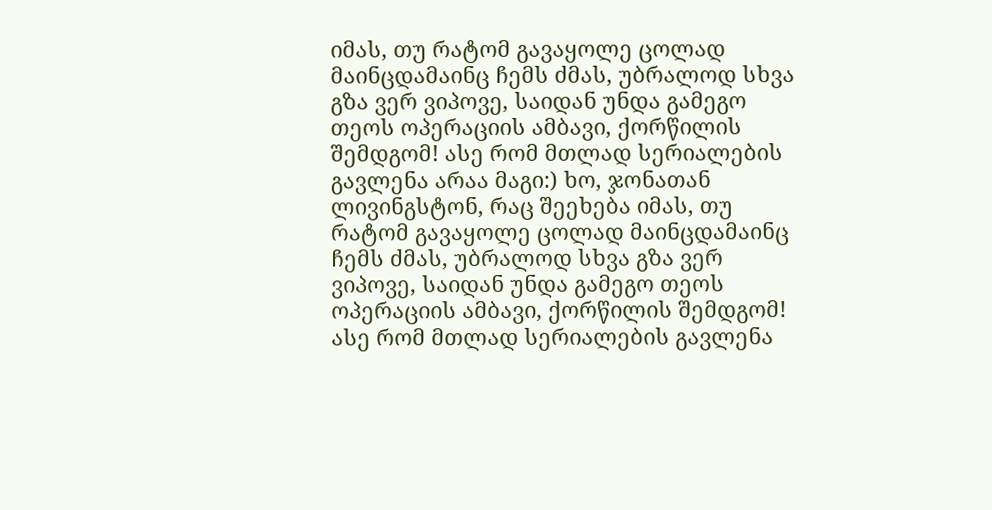იმას, თუ რატომ გავაყოლე ცოლად მაინცდამაინც ჩემს ძმას, უბრალოდ სხვა გზა ვერ ვიპოვე, საიდან უნდა გამეგო თეოს ოპერაციის ამბავი, ქორწილის შემდგომ! ასე რომ მთლად სერიალების გავლენა არაა მაგი:) ხო, ჯონათან ლივინგსტონ, რაც შეეხება იმას, თუ რატომ გავაყოლე ცოლად მაინცდამაინც ჩემს ძმას, უბრალოდ სხვა გზა ვერ ვიპოვე, საიდან უნდა გამეგო თეოს ოპერაციის ამბავი, ქორწილის შემდგომ! ასე რომ მთლად სერიალების გავლენა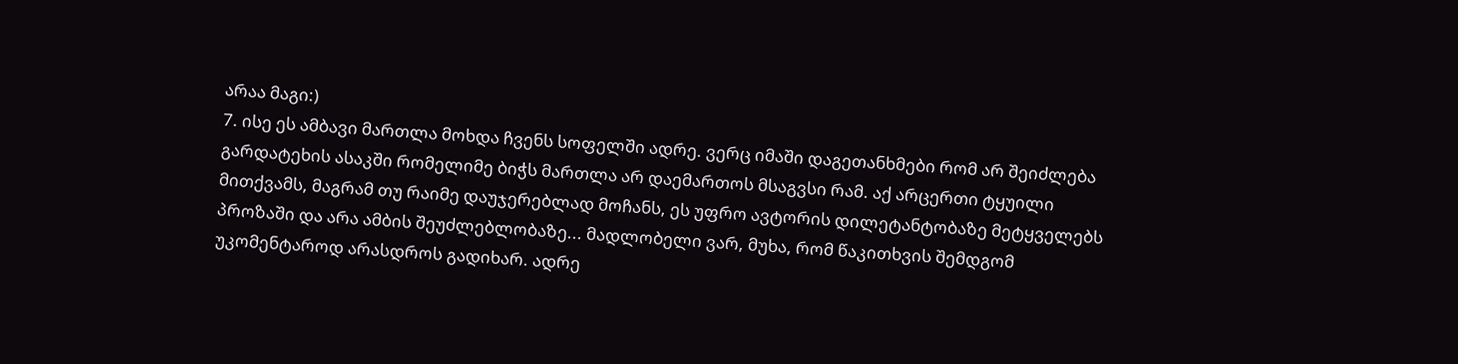არაა მაგი:)
7. ისე ეს ამბავი მართლა მოხდა ჩვენს სოფელში ადრე. ვერც იმაში დაგეთანხმები რომ არ შეიძლება გარდატეხის ასაკში რომელიმე ბიჭს მართლა არ დაემართოს მსაგვსი რამ. აქ არცერთი ტყუილი მითქვამს, მაგრამ თუ რაიმე დაუჯერებლად მოჩანს, ეს უფრო ავტორის დილეტანტობაზე მეტყველებს პროზაში და არა ამბის შეუძლებლობაზე... მადლობელი ვარ, მუხა, რომ წაკითხვის შემდგომ უკომენტაროდ არასდროს გადიხარ. ადრე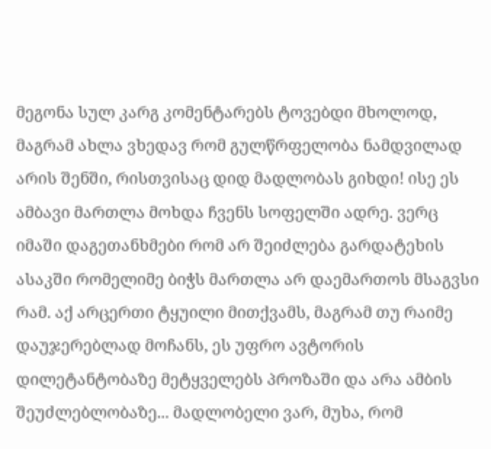მეგონა სულ კარგ კომენტარებს ტოვებდი მხოლოდ, მაგრამ ახლა ვხედავ რომ გულწრფელობა ნამდვილად არის შენში, რისთვისაც დიდ მადლობას გიხდი! ისე ეს ამბავი მართლა მოხდა ჩვენს სოფელში ადრე. ვერც იმაში დაგეთანხმები რომ არ შეიძლება გარდატეხის ასაკში რომელიმე ბიჭს მართლა არ დაემართოს მსაგვსი რამ. აქ არცერთი ტყუილი მითქვამს, მაგრამ თუ რაიმე დაუჯერებლად მოჩანს, ეს უფრო ავტორის დილეტანტობაზე მეტყველებს პროზაში და არა ამბის შეუძლებლობაზე... მადლობელი ვარ, მუხა, რომ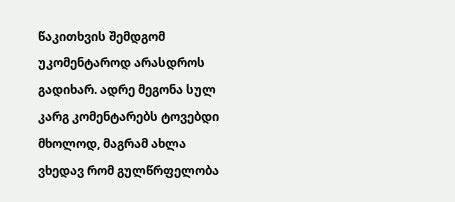წაკითხვის შემდგომ უკომენტაროდ არასდროს გადიხარ. ადრე მეგონა სულ კარგ კომენტარებს ტოვებდი მხოლოდ, მაგრამ ახლა ვხედავ რომ გულწრფელობა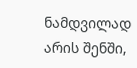ნამდვილად არის შენში,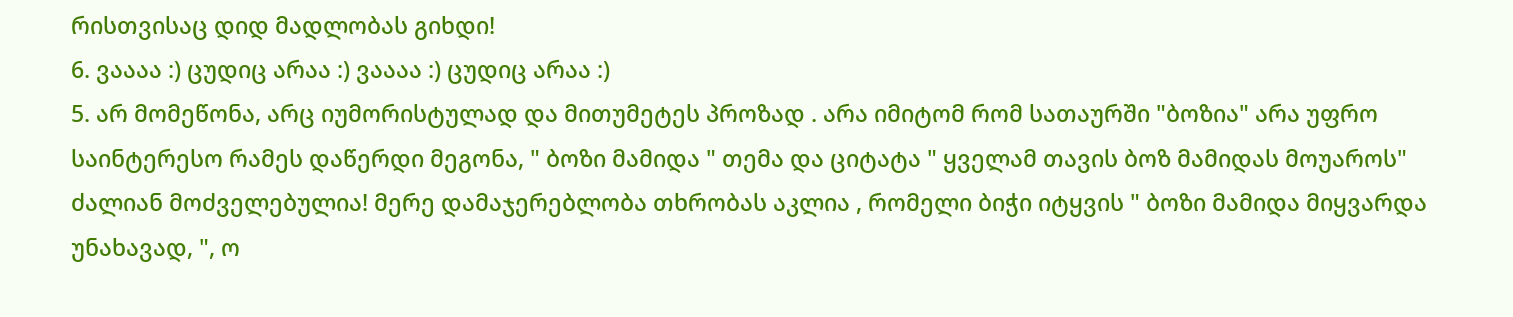რისთვისაც დიდ მადლობას გიხდი!
6. ვაააა :) ცუდიც არაა :) ვაააა :) ცუდიც არაა :)
5. არ მომეწონა, არც იუმორისტულად და მითუმეტეს პროზად . არა იმიტომ რომ სათაურში "ბოზია" არა უფრო საინტერესო რამეს დაწერდი მეგონა, " ბოზი მამიდა " თემა და ციტატა " ყველამ თავის ბოზ მამიდას მოუაროს" ძალიან მოძველებულია! მერე დამაჯერებლობა თხრობას აკლია , რომელი ბიჭი იტყვის " ბოზი მამიდა მიყვარდა უნახავად, ", ო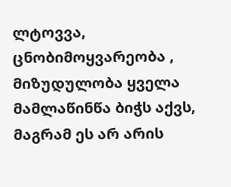ლტოვვა, ცნობიმოყვარეობა , მიზუდულობა ყველა მამლაწინწა ბიჭს აქვს, მაგრამ ეს არ არის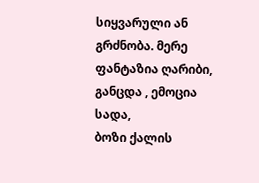სიყვარული ან გრძნობა. მერე ფანტაზია ღარიბი, განცდა , ემოცია სადა,
ბოზი ქალის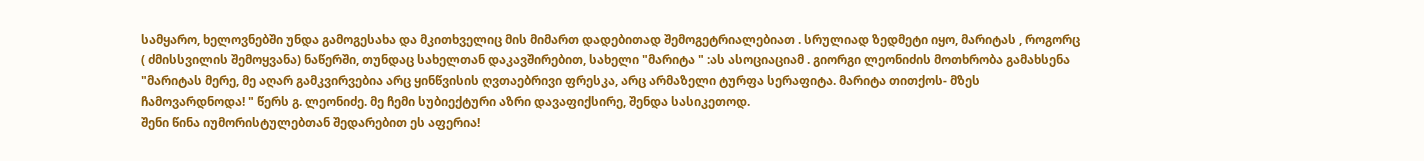სამყარო, ხელოვნებში უნდა გამოგესახა და მკითხველიც მის მიმართ დადებითად შემოგეტრიალებიათ . სრულიად ზედმეტი იყო, მარიტას , როგორც ( ძმისსვილის შემოყვანა) ნაწერში, თუნდაც სახელთან დაკავშირებით, სახელი "მარიტა " :ას ასოციაციამ . გიორგი ლეონიძის მოთხრობა გამახსენა
"მარიტას მერე, მე აღარ გამკვირვებია არც ყინწვისის ღვთაებრივი ფრესკა, არც არმაზელი ტურფა სერაფიტა. მარიტა თითქოს- მზეს ჩამოვარდნოდა! " წერს გ. ლეონიძე. მე ჩემი სუბიექტური აზრი დავაფიქსირე, შენდა სასიკეთოდ.
შენი წინა იუმორისტულებთან შედარებით ეს აფერია!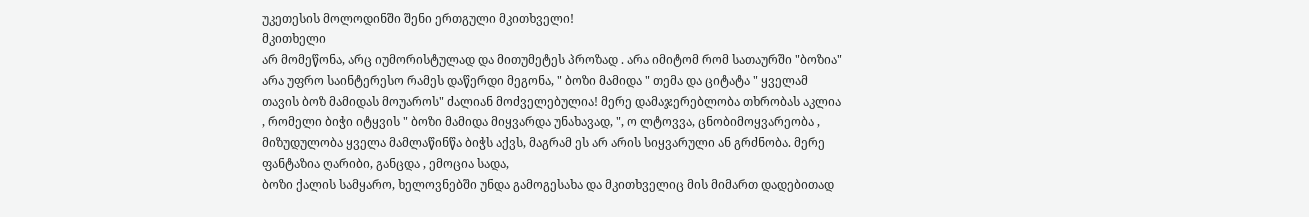უკეთესის მოლოდინში შენი ერთგული მკითხველი!
მკითხელი
არ მომეწონა, არც იუმორისტულად და მითუმეტეს პროზად . არა იმიტომ რომ სათაურში "ბოზია" არა უფრო საინტერესო რამეს დაწერდი მეგონა, " ბოზი მამიდა " თემა და ციტატა " ყველამ თავის ბოზ მამიდას მოუაროს" ძალიან მოძველებულია! მერე დამაჯერებლობა თხრობას აკლია , რომელი ბიჭი იტყვის " ბოზი მამიდა მიყვარდა უნახავად, ", ო ლტოვვა, ცნობიმოყვარეობა , მიზუდულობა ყველა მამლაწინწა ბიჭს აქვს, მაგრამ ეს არ არის სიყვარული ან გრძნობა. მერე ფანტაზია ღარიბი, განცდა , ემოცია სადა,
ბოზი ქალის სამყარო, ხელოვნებში უნდა გამოგესახა და მკითხველიც მის მიმართ დადებითად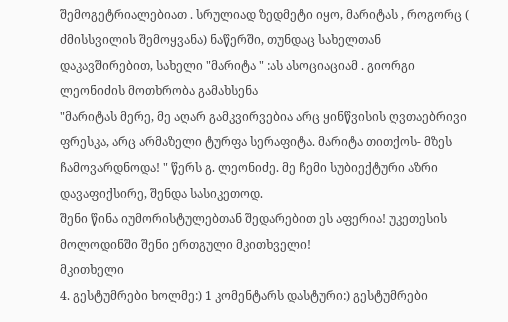შემოგეტრიალებიათ . სრულიად ზედმეტი იყო, მარიტას , როგორც ( ძმისსვილის შემოყვანა) ნაწერში, თუნდაც სახელთან დაკავშირებით, სახელი "მარიტა " :ას ასოციაციამ . გიორგი ლეონიძის მოთხრობა გამახსენა
"მარიტას მერე, მე აღარ გამკვირვებია არც ყინწვისის ღვთაებრივი ფრესკა, არც არმაზელი ტურფა სერაფიტა. მარიტა თითქოს- მზეს ჩამოვარდნოდა! " წერს გ. ლეონიძე. მე ჩემი სუბიექტური აზრი დავაფიქსირე, შენდა სასიკეთოდ.
შენი წინა იუმორისტულებთან შედარებით ეს აფერია! უკეთესის მოლოდინში შენი ერთგული მკითხველი!
მკითხელი
4. გესტუმრები ხოლმე:) 1 კომენტარს დასტური:) გესტუმრები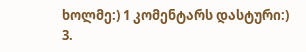ხოლმე:) 1 კომენტარს დასტური:)
3.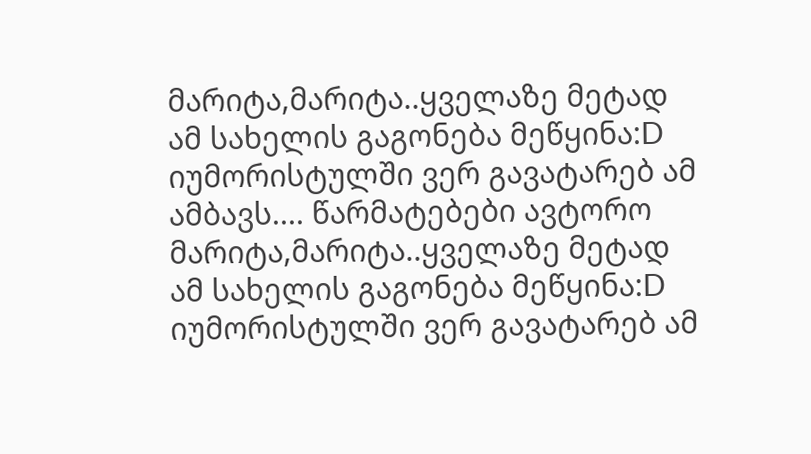მარიტა,მარიტა..ყველაზე მეტად ამ სახელის გაგონება მეწყინა:D იუმორისტულში ვერ გავატარებ ამ ამბავს.... წარმატებები ავტორო მარიტა,მარიტა..ყველაზე მეტად ამ სახელის გაგონება მეწყინა:D იუმორისტულში ვერ გავატარებ ამ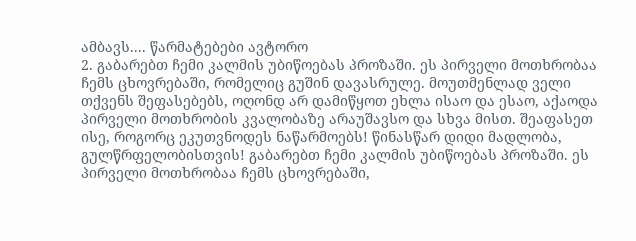ამბავს.... წარმატებები ავტორო
2. გაბარებთ ჩემი კალმის უბიწოებას პროზაში. ეს პირველი მოთხრობაა ჩემს ცხოვრებაში, რომელიც გუშინ დავასრულე. მოუთმენლად ველი თქვენს შეფასებებს, ოღონდ არ დამიწყოთ ეხლა ისაო და ესაო, აქაოდა პირველი მოთხრობის კვალობაზე არაუშავსო და სხვა მისთ. შეაფასეთ ისე, როგორც ეკუთვნოდეს ნაწარმოებს! წინასწარ დიდი მადლობა, გულწრფელობისთვის! გაბარებთ ჩემი კალმის უბიწოებას პროზაში. ეს პირველი მოთხრობაა ჩემს ცხოვრებაში,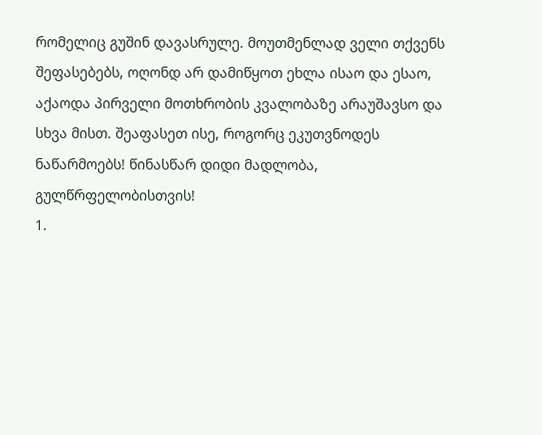რომელიც გუშინ დავასრულე. მოუთმენლად ველი თქვენს შეფასებებს, ოღონდ არ დამიწყოთ ეხლა ისაო და ესაო, აქაოდა პირველი მოთხრობის კვალობაზე არაუშავსო და სხვა მისთ. შეაფასეთ ისე, როგორც ეკუთვნოდეს ნაწარმოებს! წინასწარ დიდი მადლობა, გულწრფელობისთვის!
1.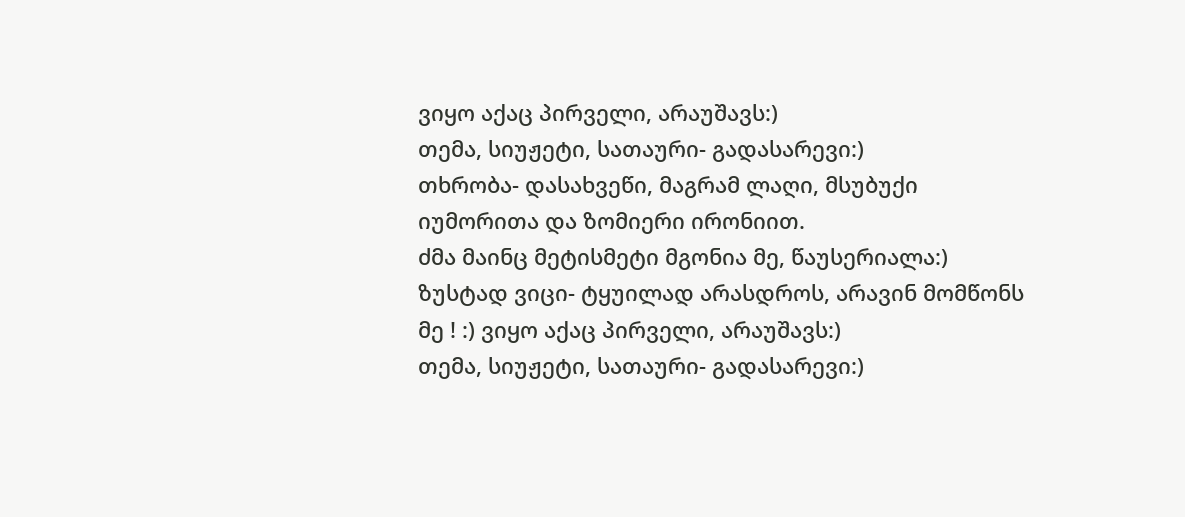ვიყო აქაც პირველი, არაუშავს:)
თემა, სიუჟეტი, სათაური- გადასარევი:)
თხრობა- დასახვეწი, მაგრამ ლაღი, მსუბუქი იუმორითა და ზომიერი ირონიით.
ძმა მაინც მეტისმეტი მგონია მე, წაუსერიალა:)
ზუსტად ვიცი- ტყუილად არასდროს, არავინ მომწონს მე ! :) ვიყო აქაც პირველი, არაუშავს:)
თემა, სიუჟეტი, სათაური- გადასარევი:)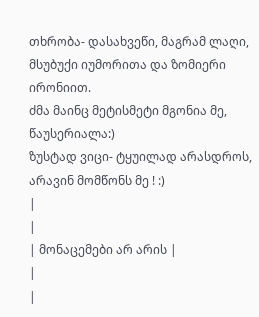თხრობა- დასახვეწი, მაგრამ ლაღი, მსუბუქი იუმორითა და ზომიერი ირონიით.
ძმა მაინც მეტისმეტი მგონია მე, წაუსერიალა:)
ზუსტად ვიცი- ტყუილად არასდროს, არავინ მომწონს მე ! :)
|
|
| მონაცემები არ არის |
|
|